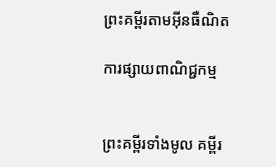ព្រះគម្ពីរតាមអ៊ីនធឺណិត

ការផ្សាយពាណិជ្ជកម្ម


ព្រះគម្ពីរទាំងមូល គម្ពីរ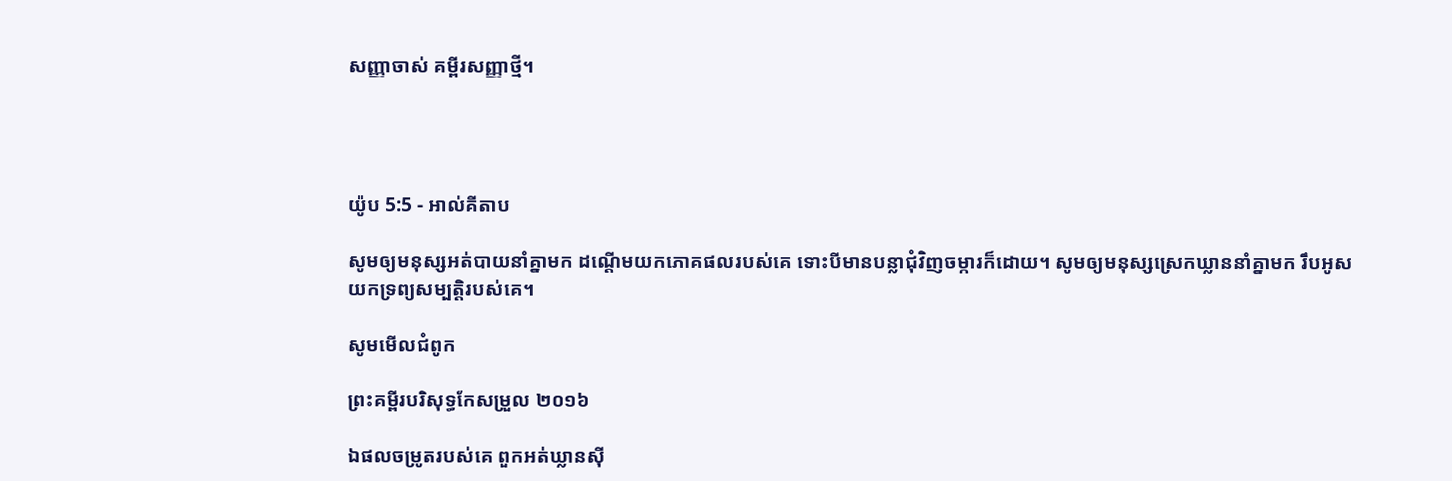សញ្ញាចាស់ គម្ពីរសញ្ញាថ្មី។




យ៉ូប 5:5 - អាល់គីតាប

សូមឲ្យមនុស្សអត់បាយនាំគ្នាមក ដណ្ដើមយកភោគ‌ផលរបស់គេ ទោះបីមានបន្លាជុំ‌វិញចម្ការក៏ដោយ។ សូមឲ្យមនុស្សស្រេកឃ្លាននាំគ្នាមក រឹបអូសយកទ្រព្យ‌សម្បត្តិរបស់គេ។

សូមមើលជំពូក

ព្រះគម្ពីរបរិសុទ្ធកែសម្រួល ២០១៦

ឯផលចម្រូតរបស់គេ ពួកអត់ឃ្លានស៊ី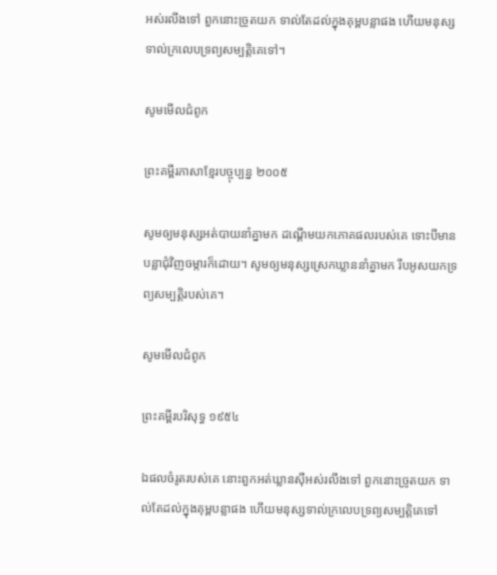អស់រលីងទៅ ពួកនោះច្រូតយក ទាល់តែដល់ក្នុងគុម្ពបន្លាផង ហើយមនុស្សទាល់ក្រលេបទ្រព្យ‌សម្បត្តិគេទៅ។

សូមមើលជំពូក

ព្រះគម្ពីរភាសាខ្មែរបច្ចុប្បន្ន ២០០៥

សូមឲ្យមនុស្សអត់បាយនាំគ្នាមក ដណ្ដើមយកភោគ‌ផលរបស់គេ ទោះបីមានបន្លាជុំ‌វិញចម្ការក៏ដោយ។ សូមឲ្យមនុស្សស្រេកឃ្លាននាំគ្នាមក រឹបអូសយកទ្រព្យ‌សម្បត្តិរបស់គេ។

សូមមើលជំពូក

ព្រះគម្ពីរបរិសុទ្ធ ១៩៥៤

ឯផលចំរូតរបស់គេ នោះពួកអត់‌ឃ្លានស៊ីអស់រលីងទៅ ពួកនោះច្រូតយក ទាល់តែដល់ក្នុងគុម្ពបន្លាផង ហើយមនុស្សទាល់ក្រលេបទ្រព្យសម្បត្តិគេទៅ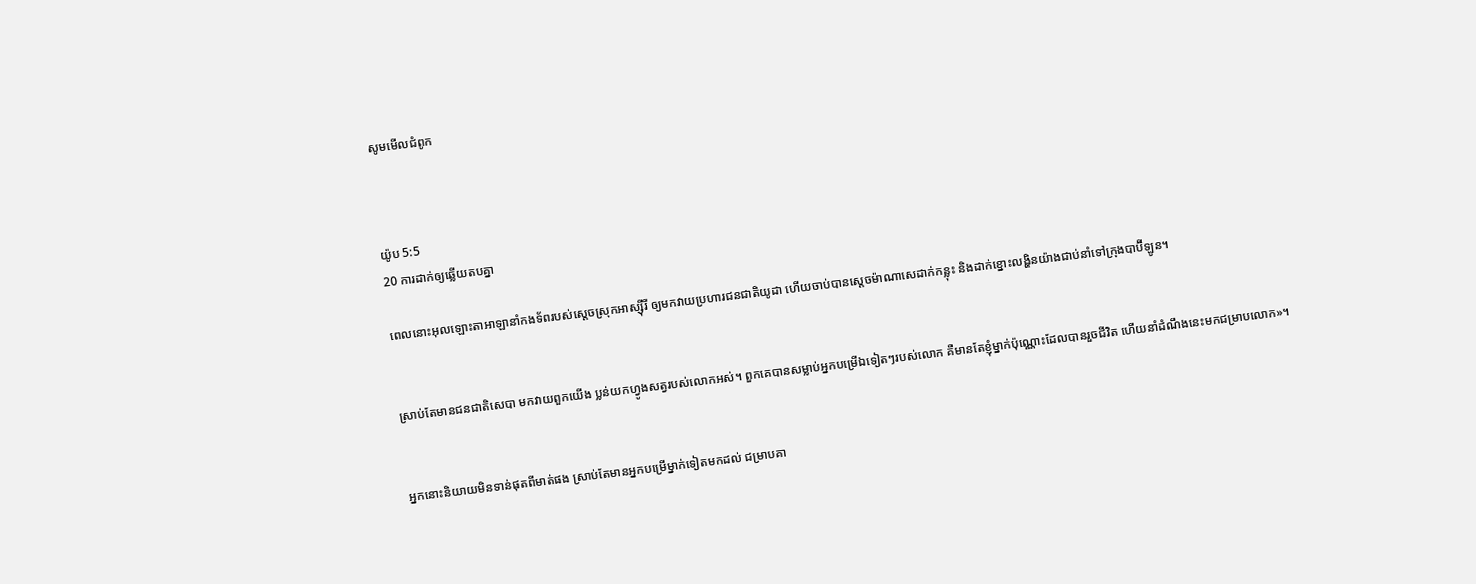សូមមើលជំពូក



យ៉ូប 5:5
20 ការដាក់ឲ្យឆ្លើយតបគ្នា

ពេលនោះអុលឡោះ‌តាអាឡានាំកង‌ទ័ពរបស់ស្តេចស្រុកអាស្ស៊ី‌រី ឲ្យមកវាយប្រហារជន‌ជាតិយូដា ហើយចាប់បានស្តេចម៉ាណា‌សេដាក់កន្លុះ និងដាក់ខ្នោះលង្ហិនយ៉ាងជាប់នាំទៅក្រុងបាប៊ី‌ឡូន។


ស្រាប់តែមានជន‌ជាតិសេបា មកវាយពួកយើង ប្លន់យកហ្វូងសត្វរបស់លោកអស់។ ពួកគេបានសម្លាប់អ្នកបម្រើឯទៀតៗរបស់លោក គឺមានតែខ្ញុំម្នាក់ប៉ុណ្ណោះដែលបានរួចជីវិត ហើយនាំដំណឹងនេះមកជម្រាបលោក»។


អ្នកនោះនិយាយមិនទាន់ផុតពីមាត់ផង ស្រាប់តែមានអ្នកបម្រើម្នាក់ទៀតមកដល់ ជម្រាបគា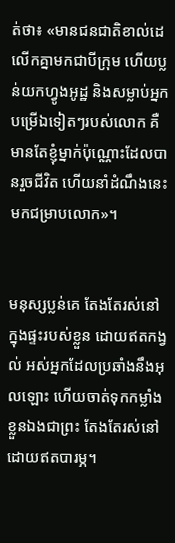ត់ថា៖ «មានជន‌ជាតិខាល់ដេ លើកគ្នាមកជាបីក្រុម ហើយប្លន់យកហ្វូងអូដ្ឋ និងសម្លាប់អ្នកបម្រើឯទៀតៗរបស់លោក គឺមានតែខ្ញុំម្នាក់ប៉ុណ្ណោះដែលបានរួចជីវិត ហើយនាំដំណឹងនេះមកជម្រាបលោក»។


មនុស្សប្លន់គេ តែងតែរស់នៅក្នុងផ្ទះរបស់ខ្លួន ដោយឥតកង្វល់ អស់អ្នកដែលប្រឆាំងនឹងអុលឡោះ ហើយចាត់ទុកកម្លាំងខ្លួនឯងជាព្រះ តែងតែរស់នៅដោយឥតបារម្ភ។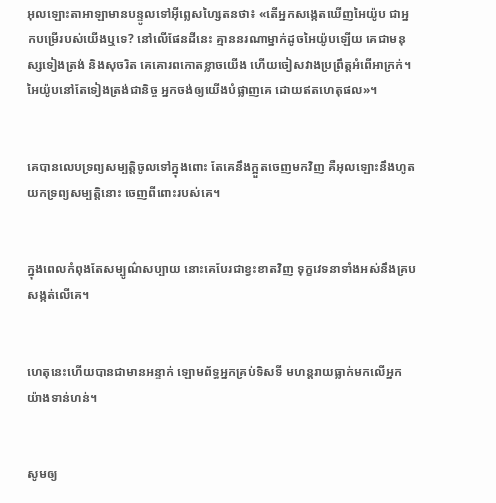អុលឡោះ‌តាអាឡាមានបន្ទូលទៅអ៊ីព្លេស‌ហ្សៃតនថា៖ «តើអ្នកសង្កេតឃើញអៃយ៉ូប ជាអ្នកបម្រើរបស់យើងឬទេ? នៅលើផែនដីនេះ គ្មាននរណាម្នាក់ដូចអៃយ៉ូបឡើយ គេជាមនុស្សទៀងត្រង់ និងសុចរិត គេគោរពកោតខ្លាចយើង ហើយចៀស‌វាងប្រព្រឹត្តអំពើអាក្រក់។ អៃយ៉ូបនៅតែទៀងត្រង់ជា‌និច្ច អ្នកចង់ឲ្យយើងបំផ្លាញគេ ដោយឥតហេតុផល»។


គេបានលេបទ្រព្យ‌សម្បត្តិចូលទៅក្នុងពោះ តែគេនឹងក្អួតចេញមកវិញ គឺអុលឡោះនឹងហូតយកទ្រព្យ‌សម្បត្តិនោះ ចេញពីពោះរបស់គេ។


ក្នុងពេលកំពុងតែសម្បូណ៌‌សប្បាយ នោះគេបែរជាខ្វះខាតវិញ ទុក្ខវេទនាទាំងអស់នឹងគ្របសង្កត់លើគេ។


ហេតុនេះហើយបានជាមានអន្ទាក់ ឡោម‌ព័ទ្ធអ្នកគ្រប់ទិស‌ទី មហន្ត‌រាយធ្លាក់មកលើអ្នកយ៉ាងទាន់‌ហន់។


សូមឲ្យ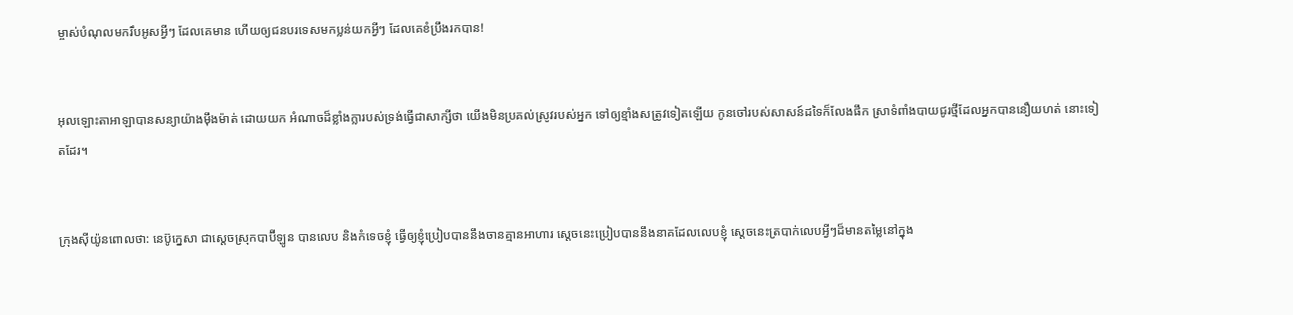ម្ចាស់បំណុលមករឹបអូសអ្វីៗ ដែលគេមាន ហើយឲ្យជនបរទេសមកប្លន់យកអ្វីៗ ដែលគេខំប្រឹងរកបាន!


អុលឡោះ‌តាអាឡាបានសន្យាយ៉ាងម៉ឹង‌ម៉ាត់ ដោយយក អំណាចដ៏ខ្លាំងក្លារបស់ទ្រង់ធ្វើជាសាក្សីថា យើងមិនប្រគល់ស្រូវរបស់អ្នក ទៅឲ្យខ្មាំងសត្រូវទៀតឡើយ កូនចៅរបស់សាសន៍ដទៃក៏លែងផឹក ស្រាទំពាំង‌បាយជូរថ្មីដែលអ្នកបាននឿយ‌ហត់ នោះទៀតដែរ។


ក្រុងស៊ីយ៉ូនពោលថា: នេប៊ូ‌ក្នេសា ជាស្ដេចស្រុកបាប៊ី‌ឡូន បានលេប និងកំទេចខ្ញុំ ធ្វើឲ្យខ្ញុំប្រៀបបាននឹងចានគ្មានអាហារ ស្ដេចនេះប្រៀបបាននឹងនាគដែលលេបខ្ញុំ ស្ដេចនេះត្របាក់លេបអ្វីៗដ៏មានតម្លៃនៅក្នុង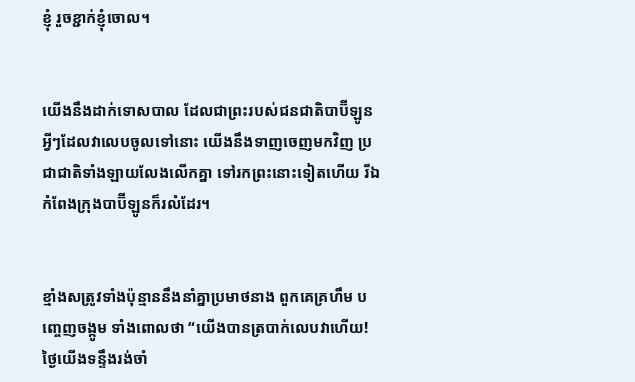ខ្ញុំ រួចខ្ជាក់ខ្ញុំចោល។


យើងនឹងដាក់ទោសបាល ដែលជាព្រះរបស់ជន‌ជាតិបាប៊ី‌ឡូន អ្វីៗដែលវាលេបចូលទៅនោះ យើងនឹងទាញចេញមកវិញ ប្រជា‌ជាតិទាំង‌ឡាយលែងលើកគ្នា ទៅរកព្រះនោះទៀតហើយ រីឯកំពែងក្រុងបាប៊ី‌ឡូនក៏រលំដែរ។


ខ្មាំងសត្រូវទាំងប៉ុន្មាននឹងនាំគ្នាប្រមាថនាង ពួកគេគ្រហឹម បញ្ចេញចង្កូម ទាំងពោលថា “យើងបានត្របាក់លេបវាហើយ! ថ្ងៃយើងទន្ទឹងរង់‌ចាំ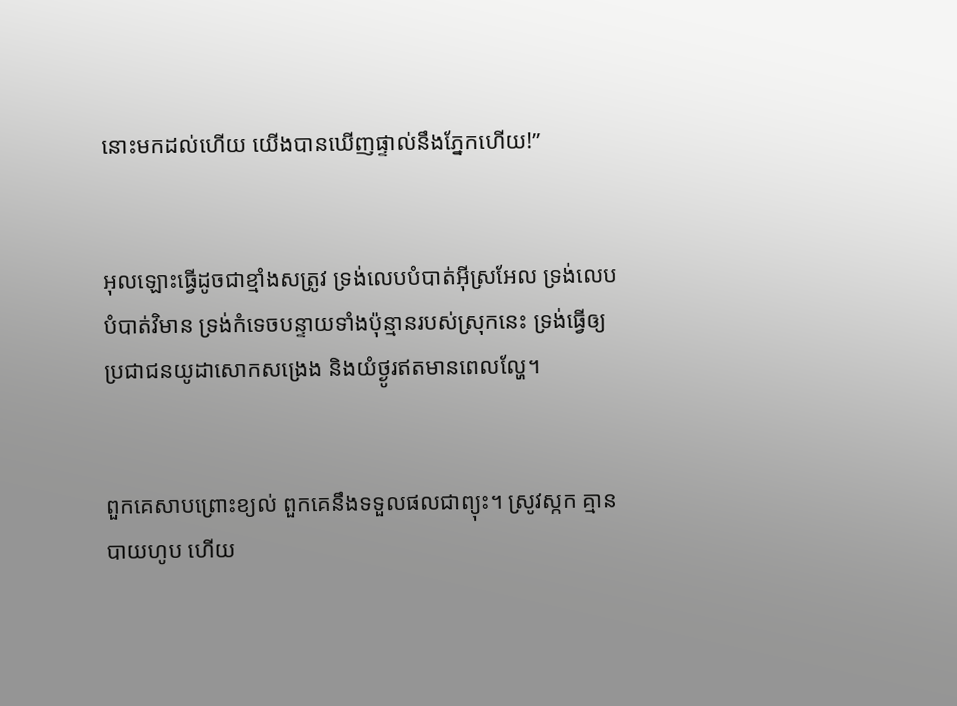នោះមកដល់ហើយ យើងបានឃើញផ្ទាល់នឹងភ្នែកហើយ!”


អុលឡោះធ្វើដូចជាខ្មាំងសត្រូវ ទ្រង់លេបបំបាត់អ៊ីស្រ‌អែល ទ្រង់លេបបំបាត់វិមាន ទ្រង់កំទេចបន្ទាយទាំងប៉ុន្មានរបស់ស្រុកនេះ ទ្រង់ធ្វើឲ្យប្រជា‌ជនយូដាសោកសង្រេង និងយំថ្ងូរឥតមានពេលល្ហែ។


ពួកគេសាបព្រោះខ្យល់ ពួកគេនឹងទទួលផលជាព្យុះ។ ស្រូវស្កក គ្មានបាយហូប ហើយ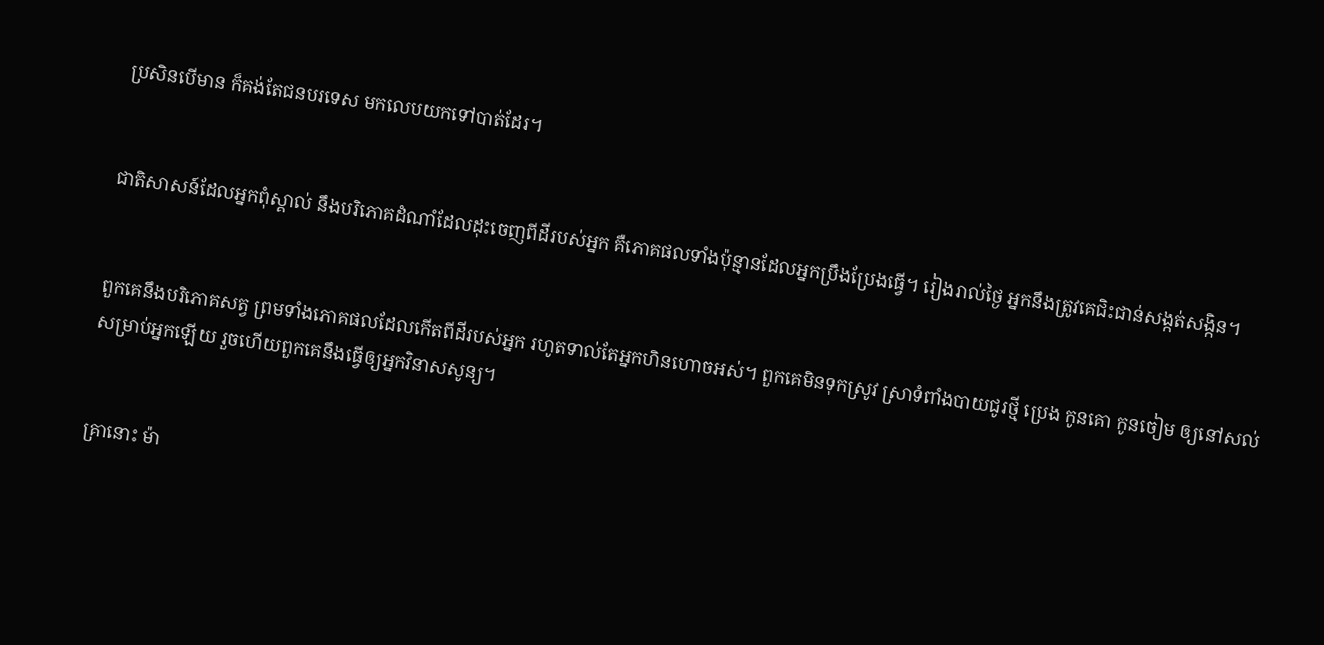ប្រសិនបើមាន ក៏គង់តែជនបរទេស មកលេបយកទៅបាត់ដែរ។


ជាតិសាសន៍ដែលអ្នកពុំស្គាល់ នឹងបរិភោគដំណាំដែលដុះចេញពីដីរបស់អ្នក គឺភោគផលទាំងប៉ុន្មានដែលអ្នកប្រឹងប្រែងធ្វើ។ រៀងរាល់ថ្ងៃ អ្នកនឹងត្រូវគេជិះជាន់សង្កត់សង្កិន។


ពួកគេនឹងបរិភោគសត្វ ព្រមទាំងភោគផលដែលកើតពីដីរបស់អ្នក រហូតទាល់តែអ្នកហិនហោចអស់។ ពួកគេមិនទុកស្រូវ ស្រាទំពាំងបាយជូរថ្មី ប្រេង កូនគោ កូនចៀម ឲ្យនៅសល់ សម្រាប់អ្នកឡើយ រួចហើយពួកគេនឹងធ្វើឲ្យអ្នកវិនាសសូន្យ។


គ្រានោះ ម៉ា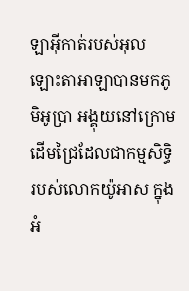ឡា‌អ៊ីកាត់របស់អុលឡោះ‌តាអាឡាបានមកភូមិអូប្រា អង្គុយនៅក្រោមដើមជ្រៃដែលជាកម្ម‌សិទ្ធិរបស់លោកយ៉ូអាស ក្នុងអំ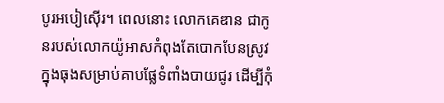បូរអបៀ‌ស៊ើរ។ ពេលនោះ លោកគេឌាន ជាកូនរបស់លោកយ៉ូអាសកំពុងតែបោកបែនស្រូវ ក្នុងធុងសម្រាប់គាបផ្លែទំពាំងបាយជូរ ដើម្បីកុំ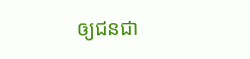ឲ្យជន‌ជា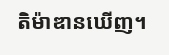តិម៉ាឌានឃើញ។